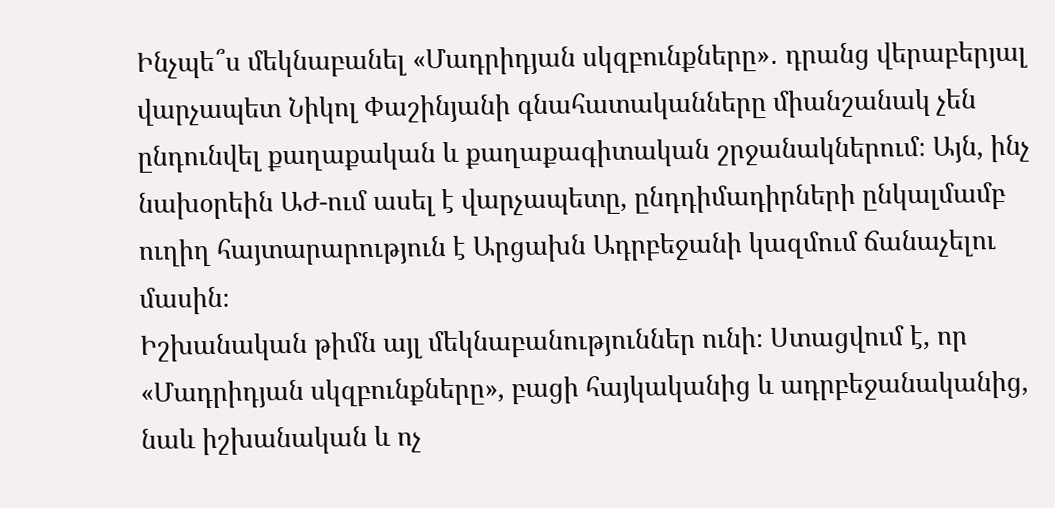Ինչպե՞ս մեկնաբանել «Մադրիդյան սկզբունքները»․ դրանց վերաբերյալ վարչապետ Նիկոլ Փաշինյանի գնահատականները միանշանակ չեն ընդունվել քաղաքական և քաղաքագիտական շրջանակներում։ Այն, ինչ նախօրեին ԱԺ-ում ասել է վարչապետը, ընդդիմադիրների ընկալմամբ ուղիղ հայտարարություն է Արցախն Ադրբեջանի կազմում ճանաչելու մասին։
Իշխանական թիմն այլ մեկնաբանություններ ունի։ Ստացվում է, որ «Մադրիդյան սկզբունքները», բացի հայկականից և ադրբեջանականից, նաև իշխանական և ոչ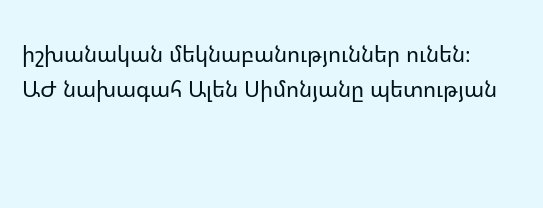իշխանական մեկնաբանություններ ունեն։
ԱԺ նախագահ Ալեն Սիմոնյանը պետության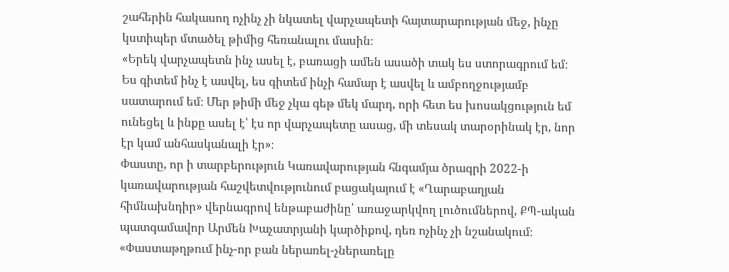շահերին հակասող ոչինչ չի նկատել վարչապետի հայտարարության մեջ, ինչը կստիպեր մտածել թիմից հեռանալու մասին։
«Երեկ վարչապետն ինչ ասել է, բառացի ամեն ասածի տակ ես ստորագրում եմ։ Ես գիտեմ ինչ է ասվել, ես գիտեմ ինչի համար է ասվել և ամբողջությամբ սատարում եմ։ Մեր թիմի մեջ չկա գեթ մեկ մարդ, որի հետ ես խոսակցություն եմ ունեցել և ինքը ասել է՝ էս որ վարչապետը ասաց, մի տեսակ տարօրինակ էր, նոր էր կամ անհասկանալի էր»։
Փաստը, որ ի տարբերություն Կառավարության հնգամյա ծրագրի 2022-ի կառավարության հաշվետվությունում բացակայում է «Ղարաբաղյան հիմնախնդիր» վերնագրով ենթաբաժինը՝ առաջարկվող լուծումներով, ՔՊ-ական պատգամավոր Արմեն Խաչատրյանի կարծիքով, դեռ ոչինչ չի նշանակում։
«Փաստաթղթում ինչ-որ բան ներառել-չներառելը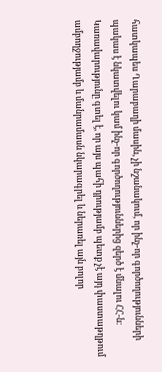հատկապես Ղարաբաղի մասին, չի նշանակում, որ ինչ-որ գործողությունների պակաս է նկատվելու կամ ինչ-որ գործողություններից զերծ է մնալու ՀՀ-ն։ Կառավարությունը գտել է, որ այս պահի դրությամբ պետք չէ այդ փաստաթղթում ամբողջությամբ և մանրամասն նկարագրել և ներառել այն բոլոր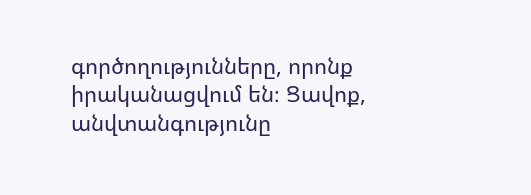գործողությունները, որոնք իրականացվում են։ Ցավոք, անվտանգությունը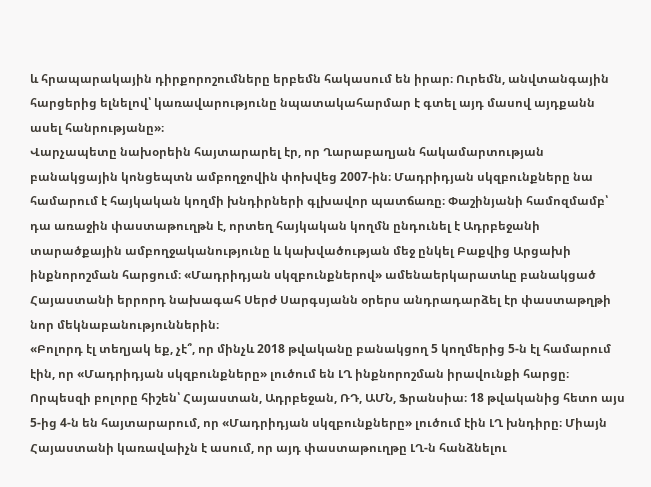և հրապարակային դիրքորոշումները երբեմն հակասում են իրար։ Ուրեմն, անվտանգային հարցերից ելնելով՝ կառավարությունը նպատակահարմար է գտել այդ մասով այդքանն ասել հանրությանը»։
Վարչապետը նախօրեին հայտարարել էր, որ Ղարաբաղյան հակամարտության բանակցային կոնցեպտն ամբողջովին փոխվեց 2007-ին։ Մադրիդյան սկզբունքները նա համարում է հայկական կողմի խնդիրների գլխավոր պատճառը։ Փաշինյանի համոզմամբ՝ դա առաջին փաստաթուղթն է, որտեղ հայկական կողմն ընդունել է Ադրբեջանի տարածքային ամբողջականությունը և կախվածության մեջ ընկել Բաքվից Արցախի ինքնորոշման հարցում։ «Մադրիդյան սկզբունքներով» ամենաերկարատևը բանակցած Հայաստանի երրորդ նախագահ Սերժ Սարգսյանն օրերս անդրադարձել էր փաստաթղթի նոր մեկնաբանություններին։
«Բոլորդ էլ տեղյակ եք, չէ՞, որ մինչև 2018 թվականը բանակցող 5 կողմերից 5-ն էլ համարում էին, որ «Մադրիդյան սկզբունքները» լուծում են ԼՂ ինքնորոշման իրավունքի հարցը։ Որպեսզի բոլորը հիշեն՝ Հայաստան, Ադրբեջան, ՌԴ, ԱՄՆ, Ֆրանսիա։ 18 թվականից հետո այս 5-ից 4-ն են հայտարարում, որ «Մադրիդյան սկզբունքները» լուծում էին ԼՂ խնդիրը։ Միայն Հայաստանի կառավաիչն է ասում, որ այդ փաստաթուղթը ԼՂ-ն հանձնելու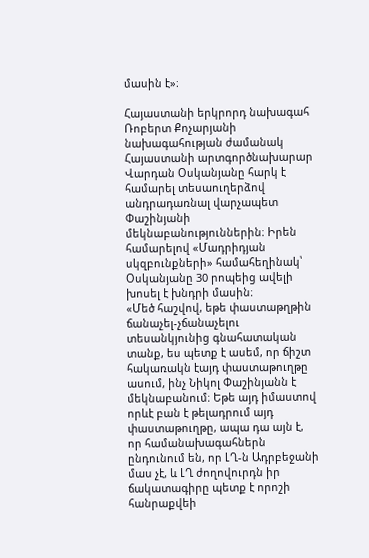մասին է»։

Հայաստանի երկրորդ նախագահ Ռոբերտ Քոչարյանի նախագահության ժամանակ Հայաստանի արտգործնախարար Վարդան Օսկանյանը հարկ է համարել տեսաուղերձով անդրադառնալ վարչապետ Փաշինյանի մեկնաբանություններին։ Իրեն համարելով «Մադրիդյան սկզբունքների» համահեղինակ՝ Օսկանյանը 30 րոպեից ավելի խոսել է խնդրի մասին։
«Մեծ հաշվով, եթե փաստաթղթին ճանաչել-չճանաչելու տեսանկյունից գնահատական տանք, ես պետք է ասեմ, որ ճիշտ հակառակն էայդ փաստաթուղթը ասում, ինչ Նիկոլ Փաշինյանն է մեկնաբանում։ Եթե այդ իմաստով որևէ բան է թելադրում այդ փաստաթուղթը, ապա դա այն է, որ համանախագահներն ընդունում են, որ ԼՂ-ն Ադրբեջանի մաս չէ, և ԼՂ ժողովուրդն իր ճակատագիրը պետք է որոշի հանրաքվեի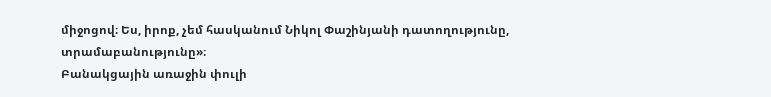միջոցով։ Ես, իրոք, չեմ հասկանում Նիկոլ Փաշինյանի դատողությունը, տրամաբանությունը»։
Բանակցային առաջին փուլի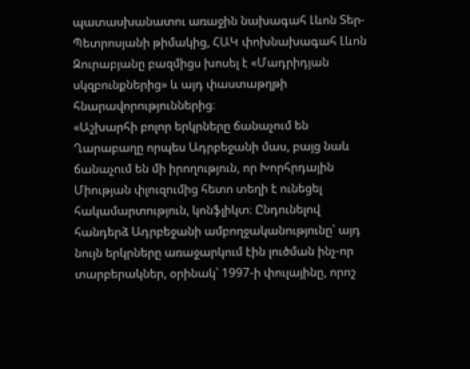պատասխանատու առաջին նախագահ Լևոն Տեր-Պետրոսյանի թիմակից, ՀԱԿ փոխնախագահ Լևոն Զուրաբյանը բազմիցս խոսել է «Մադրիդյան սկզբունքներից» և այդ փաստաթղթի հնարավորություններից։
«Աշխարհի բոլոր երկրները ճանաչում են Ղարաբաղը որպես Ադրբեջանի մաս, բայց նաև ճանաչում են մի իրողություն, որ Խորհրդային Միության փլուզումից հետո տեղի է ունեցել հակամարտություն, կոնֆլիկտ։ Ընդունելով հանդերձ Ադրբեջանի ամբողջականությունը՝ այդ նույն երկրները առաջարկում էին լուծման ինչ-որ տարբերակներ, օրինակ՝ 1997-ի փուլայինը, որոշ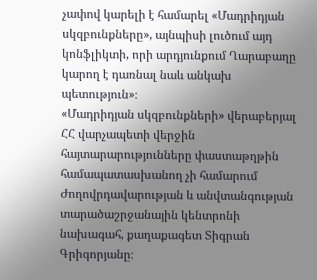չափով կարելի է համարել «Մադրիդյան սկզբունքները», այնպիսի լուծում այդ կոնֆլիկտի, որի արդյունքում Ղարաբաղը կարող է դառնալ նաև անկախ պետություն»։
«Մադրիդյան սկզբունքների» վերաբերյալ ՀՀ վարչապետի վերջին հայտարարությունները փաստաթղթին համապատասխանող չի համարում Ժողովրդավարության և անվտանգության տարածաշրջանային կենտրոնի նախագահ, քաղաքագետ Տիգրան Գրիգորյանը։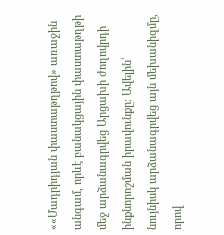««Մադրիդյան փաստաթղթով» առաջին անգամ, որևէ բանակցային փաստաթղթի մեջ արձանագրվեց Արցախի ժողովրդի ինքնորոշման իրավունքը։ Ավելին՝ նույնիսկ արձանագրվեց այն մեխանիզմը, որով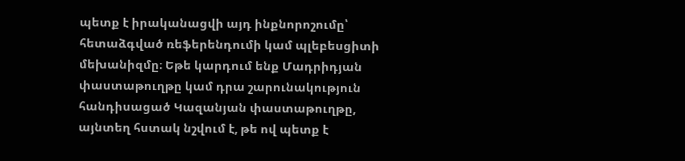պետք է իրականացվի այդ ինքնորոշումը՝ հետաձգված ռեֆերենդումի կամ պլեբեսցիտի մեխանիզմը։ Եթե կարդում ենք Մադրիդյան փաստաթուղթը կամ դրա շարունակություն հանդիսացած Կազանյան փաստաթուղթը, այնտեղ հստակ նշվում է, թե ով պետք է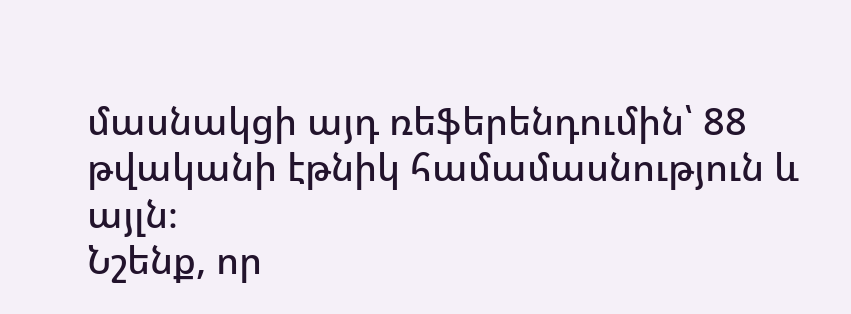մասնակցի այդ ռեֆերենդումին՝ 88 թվականի էթնիկ համամասնություն և այլն։
Նշենք, որ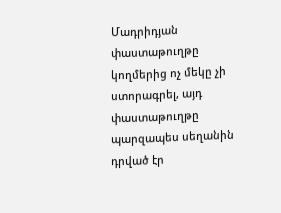Մադրիդյան փաստաթուղթը կողմերից ոչ մեկը չի ստորագրել, այդ փաստաթուղթը պարզապես սեղանին դրված էր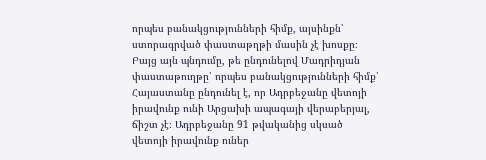որպես բանակցությունների հիմք, այսինքն՝ ստորագրված փաստաթղթի մասին չէ խոսքը։ Բայց այն պնդումը, թե ընդունելով Մադրիդյան փաստաթուղթը՝ որպես բանակցությունների հիմք՝ Հայաստանը ընդունել է, որ Ադրբեջանը վետոյի իրավունք ունի Արցախի ապագայի վերաբերյալ, ճիշտ չէ։ Ադրբեջանը 91 թվականից սկսած վետոյի իրավունք ուներ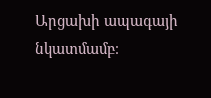Արցախի ապագայի նկատմամբ։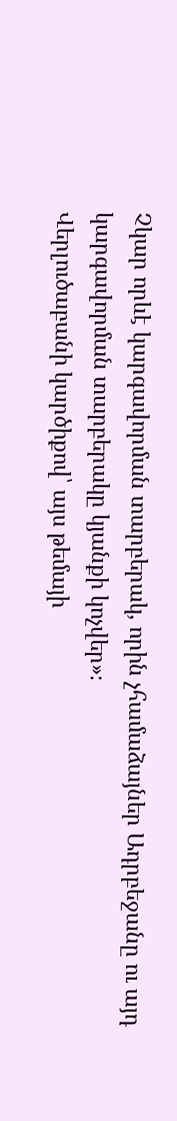Չկար որևէ կարգավորման տարբերակ, որին չհամաձայներ Ադրբեջանը ու այդ կարգավորման տարբերակը կյանքի կոչվեր»։
Վերլուծաբանի կարծիքով՝ այս թեմայի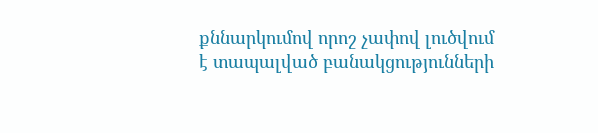քննարկումով որոշ չափով լուծվում է տապալված բանակցությունների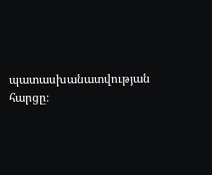պատասխանատվության հարցը։